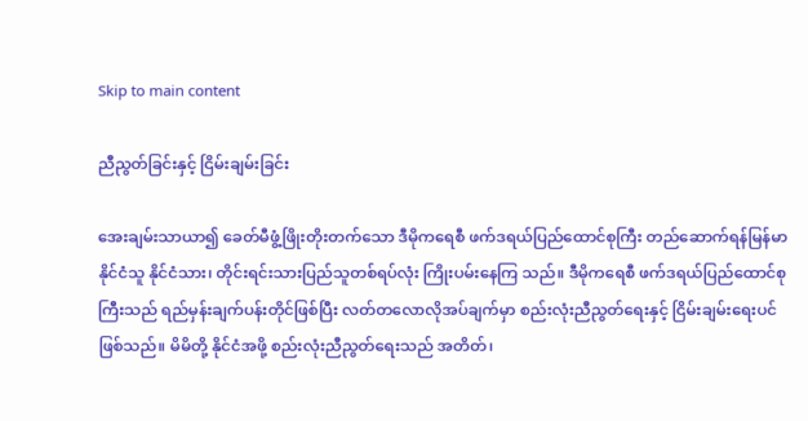Skip to main content

ညီညွတ်ခြင်းနှင့် ငြိမ်းချမ်းခြင်း

အေးချမ်းသာယာ၍ ခေတ်မီဖွံ့ဖြိုးတိုးတက်သော ဒီမိုကရေစီ ဖက်ဒရယ်ပြည်ထောင်စုကြီး တည်ဆောက်ရန်မြန်မာနိုင်ငံသူ နိုင်ငံသား၊ တိုင်းရင်းသားပြည်သူတစ်ရပ်လုံး ကြိုးပမ်းနေကြ သည်။ ဒီမိုကရေစီ ဖက်ဒရယ်ပြည်ထောင်စုကြီးသည် ရည်မှန်းချက်ပန်းတိုင်ဖြစ်ပြီး လတ်တလောလိုအပ်ချက်မှာ စည်းလုံးညီညွတ်ရေးနှင့် ငြိမ်းချမ်းရေးပင်ဖြစ်သည်။ မိမိတို့ နိုင်ငံအဖို့ စည်းလုံးညီညွတ်ရေးသည် အတိတ်၊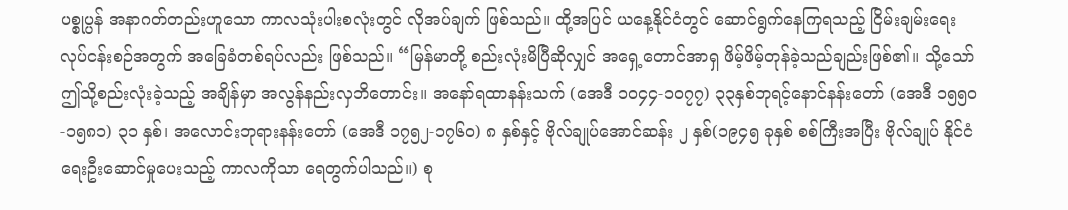ပစ္စုပ္ပန် အနာဂတ်တည်းဟူသော ကာလသုံးပါးစလုံးတွင် လိုအပ်ချက် ဖြစ်သည်။ ထို့အပြင် ယနေ့နိုင်ငံတွင် ဆောင်ရွက်နေကြရသည့် ငြိမ်းချမ်းရေးလုပ်ငန်းစဉ်အတွက် အခြေခံတစ်ရပ်လည်း ဖြစ်သည်။ “မြန်မာတို့ စည်းလုံးမိပြီဆိုလျှင် အရှေ့တောင်အာရှ ဖိမ့်ဖိမ့်တုန်ခဲ့သည်ချည်းဖြစ်၏။ သို့သော်ဤသို့စည်းလုံးခဲ့သည့် အချိန်မှာ အလွန်နည်းလှဘိတောင်း။ အနော်ရထာနန်းသက် (အေဒီ ၁၀၄၄-၁၀၇၇) ၃၃နှစ်ဘုရင့်နောင်နန်းတော် (အေဒီ ၁၅၅၀-၁၅၈၁) ၃၁ နှစ်၊ အလောင်းဘုရားနန်းတော် (အေဒီ ၁၇၅၂-၁၇၆၀) ၈ နှစ်နှင့် ဗိုလ်ချုပ်အောင်ဆန်း ၂ နှစ်(၁၉၄၅ ခုနှစ် စစ်ကြီးအပြီး ဗိုလ်ချုပ် နိုင်ငံရေးဦးဆောင်မှုပေးသည့် ကာလကိုသာ ရေတွက်ပါသည်။) စု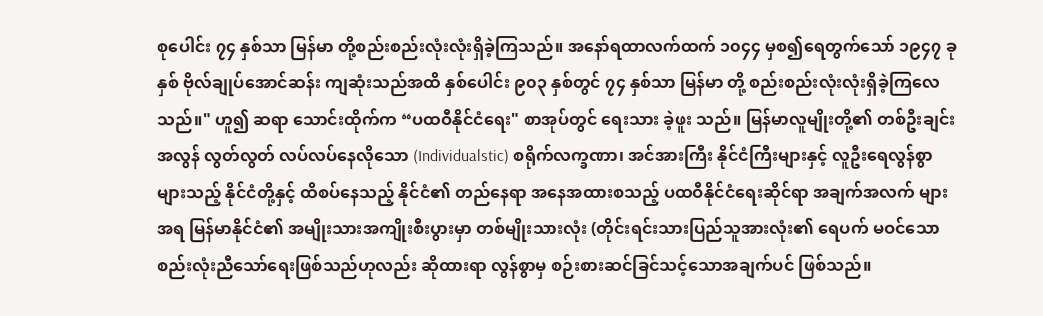စုပေါင်း ၇၄ နှစ်သာ မြန်မာ တို့စည်းစည်းလုံးလုံးရှိခဲ့ကြသည်။ အနော်ရထာလက်ထက် ၁၀၄၄ မှစ၍ရေတွက်သော် ၁၉၄၇ ခုနှစ် ဗိုလ်ချုပ်အောင်ဆန်း ကျဆုံးသည်အထိ နှစ်ပေါင်း ၉၀၃ နှစ်တွင် ၇၄ နှစ်သာ မြန်မာ တို့ စည်းစည်းလုံးလုံးရှိခဲ့ကြလေသည်။" ဟူ၍ ဆရာ သောင်းထိုက်က “ပထဝီနိုင်ငံရေး" စာအုပ်တွင် ရေးသား ခဲ့ဖူး သည်။ မြန်မာလူမျိုးတို့၏ တစ်ဦးချင်း အလွန် လွတ်လွတ် လပ်လပ်နေလိုသော (Individualstic) စရိုက်လက္ခဏာ၊ အင်အားကြီး နိုင်ငံကြီးများနှင့် လူဦးရေလွန်စွာများသည့် နိုင်ငံတို့နှင့် ထိစပ်နေသည့် နိုင်ငံ၏ တည်နေရာ အနေအထားစသည့် ပထဝီနိုင်ငံရေးဆိုင်ရာ အချက်အလက် များအရ မြန်မာနိုင်ငံ၏ အမျိုးသားအကျိုးစီးပွားမှာ တစ်မျိုးသားလုံး (တိုင်းရင်းသားပြည်သူအားလုံး၏ ရေပက် မဝင်သော စည်းလုံးညီသော်ရေးဖြစ်သည်ဟုလည်း ဆိုထားရာ လွန်စွာမှ စဉ်းစားဆင်ခြင်သင့်သောအချက်ပင် ဖြစ်သည်။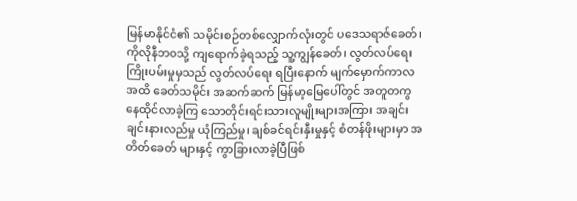မြန်မာနိုင်ငံ၏ သမိုင်းစဉ်တစ်လျှောက်လုံးတွင် ပဒေသရာဇ်ခေတ်၊ ကိုလိုနီဘ၀သို့ ကျရောက်ခဲ့ရသည့် သူ့ကျွန်ခေတ်၊ လွတ်လပ်ရေးကြိုးပမ်းမှုမှသည် လွတ်လပ်ရေး ရပြီးနောက် မျက်မှောက်ကာလအထိ ခေတ်သမိုင်း အဆက်ဆက် မြန်မာ့မြေပေါ်တွင် အတူတကွ နေထိုင်လာခဲ့ကြ သောတိုင်းရင်းသားလူမျိုးများအကြား အချင်းချင်းနားလည်မှု ယုံကြည်မှု၊ ချစ်ခင်ရင်းနှီးမှုနှင့် စံတန်ဖိုးများမှာ အတိတ်ခေတ် များနှင့် ကွာခြားလာခဲ့ပြီဖြစ်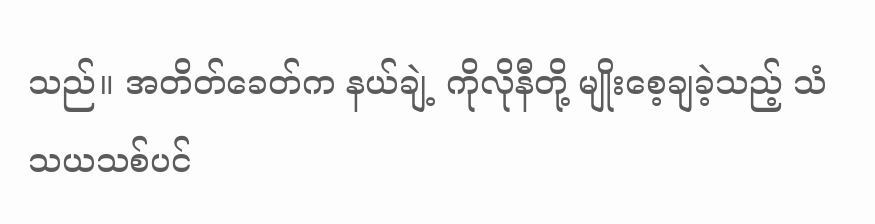သည်။ အတိတ်ခေတ်က နယ်ချဲ့ ကိုလိုနီတို့ မျိုးစေ့ချခဲ့သည့် သံသယသစ်ပင်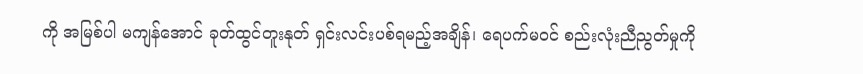ကို အမြစ်ပါ မကျန်အောင် ခုတ်ထွင်တူးနုတ် ရှင်းလင်းပစ်ရမည့်အချိန်၊ ရေပက်မဝင် စည်းလုံးညီညွတ်မှုကို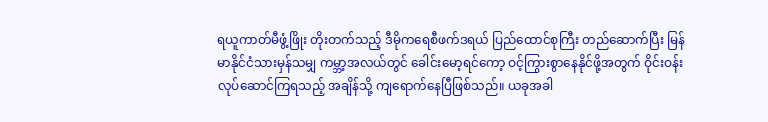ရယူကာတ်မီဖွံ့ဖြိုး တိုးတက်သည့် ဒီမိုကရေစီဖက်ဒရယ် ပြည်ထောင်စုကြီး တည်ဆောက်ပြီး မြန်မာနိုင်ငံသားမှန်သမျှ ကမ္ဘာ့အလယ်တွင် ခေါင်းမော့ရင်ကော့ ဝင့်ကြွားစွာနေနိုင်ဖို့အတွက် ဝိုင်းဝန်း လုပ်ဆောင်ကြရသည့် အချိန်သို့ ကျရောက်နေပြီဖြစ်သည်။ ယခုအခါ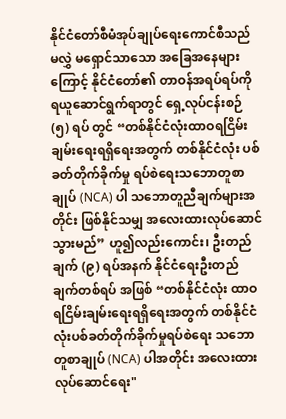နိုင်ငံတော်စီမံအုပ်ချုပ်ရေးကောင်စီသည် မလွှဲ မရှောင်သာသော အခြေအနေများကြောင့် နိုင်ငံတော်၏ တာဝန်အရပ်ရပ်ကို ရယူဆောင်ရွက်ရာတွင် ရှေ့လုပ်ငန်းစဉ် (၅) ရပ် တွင် “တစ်နိုင်ငံလုံးထာဝရငြိမ်းချမ်းရေးရရှိရေးအတွက် တစ်နိုင်ငံလုံး ပစ်ခတ်တိုက်ခိုက်မှု ရပ်စဲရေးသဘောတူစာချုပ် (NCA) ပါ သဘောတူညီချက်များအတိုင်း ဖြစ်နိုင်သမျှ အလေးထားလုပ်ဆောင်သွားမည်” ဟူ၍လည်းကောင်း၊ ဦးတည်ချက် (၉) ရပ်အနက် နိုင်ငံရေးဦးတည်ချက်တစ်ရပ် အဖြစ် “တစ်နိုင်ငံလုံး ထာဝရငြိမ်းချမ်းရေးရရှိရေးအတွက် တစ်နိုင်ငံလုံးပစ်ခတ်တိုက်ခိုက်မှုရပ်စဲရေး သဘောတူစာချုပ် (NCA) ပါအတိုင်း အလေးထားလုပ်ဆောင်ရေး"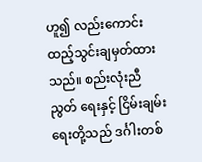ဟူ၍ လည်းကောင်း ထည့်သွင်းချမှတ်ထားသည်။ စည်းလုံးညီညွတ် ရေးနှင့် ငြိမ်းချမ်းရေးတို့သည် ဒင်္ဂါးတစ်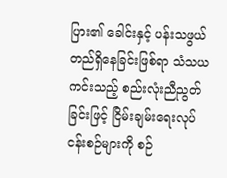ပြား၏ ခေါင်းနှင့် ပန်းသဖွယ် တည်ရှိနေခြင်းဖြစ်ရာ သံသယကင်းသည့် စည်းလုံးညီညွတ်ခြင်းဖြင့် ငြိမ်းချမ်းရေးလုပ်ငန်းစဉ်များကို စဉ်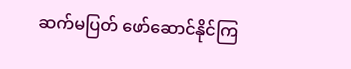ဆက်မပြတ် ဖော်ဆောင်နိုင်ကြ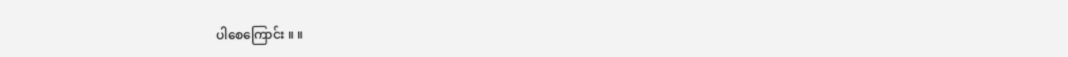ပါစေကြောင်း ။ ။